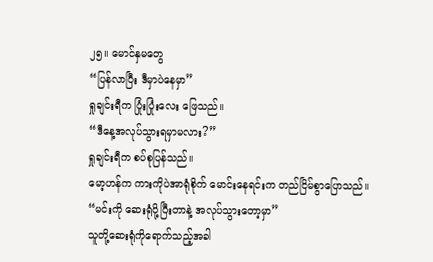၂၅။ မောင်နှမတွေ
“ပြန်လာပြီး ဒီမှာပဲနေမှာ”
ရှုချင်းရီက ပြုံးပြုံးလေး ဖြေသည်။
“ဒီနေ့အလုပ်သွားရမှာမလား?”
ရှုချင်းရီက စပ်စုပြန်သည်။
မော့ဟန်က ကားကိုပဲအာရုံစိုက် မောင်းနေရင်းက တည်ငြိမ်စွာပြောသည်။
“မင်းကို ဆေးရုံပို့ပြီးတာနဲ့ အလုပ်သွားတော့မှာ”
သူတို့ဆေးရုံကိုရောက်သည့်အခါ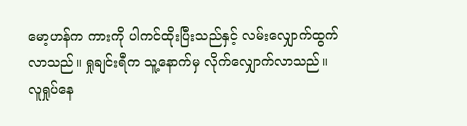မော့ဟန်က ကားကို ပါကင်ထိုးပြီးသည်နှင့် လမ်းလျှောက်ထွက်လာသည်။ ရှုချင်းရီက သူ့နောက်မှ လိုက်လျှောက်လာသည်။
လူရှုပ်နေ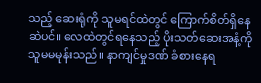သည့် ဆေးရုံကို သူမရင်ထဲတွင် ကြောက်စိတ်ရှိနေဆဲပင်။ လေထဲတွင်ရနေသည့် ပိုးသတ်ဆေးအနံ့ကို သူမမမုန်းသည်။ နာကျင်မှုဒဏ် ခံစားနေရ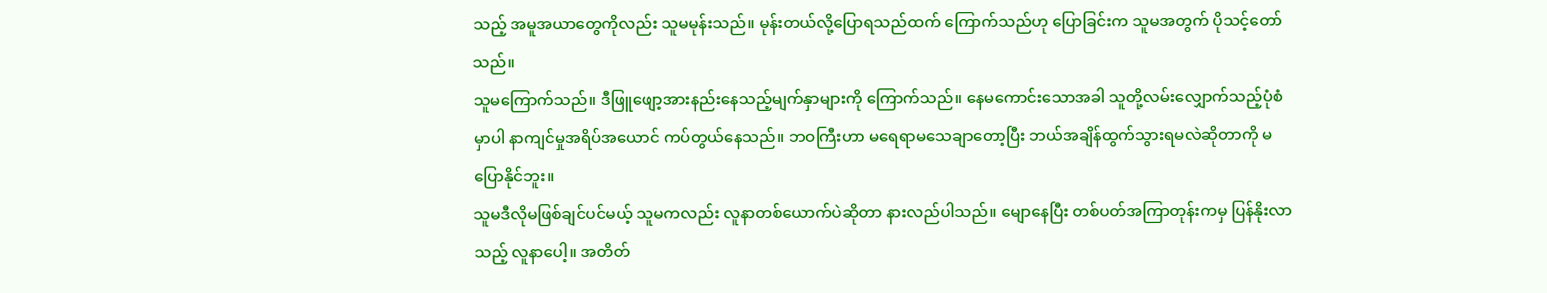သည့် အမူအယာတွေကိုလည်း သူမမုန်းသည်။ မုန်းတယ်လို့ပြောရသည်ထက် ကြောက်သည်ဟု ပြောခြင်းက သူမအတွက် ပိုသင့်တော်သည်။
သူမကြောက်သည်။ ဒီဖြူဖျော့အားနည်းနေသည့်မျက်နှာများကို ကြောက်သည်။ နေမကောင်းသောအခါ သူတို့လမ်းလျှောက်သည့်ပုံစံမှာပါ နာကျင်မှုအရိပ်အယောင် ကပ်တွယ်နေသည်။ ဘဝကြီးဟာ မရေရာမသေချာတော့ပြီး ဘယ်အချိန်ထွက်သွားရမလဲဆိုတာကို မပြောနိုင်ဘူး။
သူမဒီလိုမဖြစ်ချင်ပင်မယ့် သူမကလည်း လူနာတစ်ယောက်ပဲဆိုတာ နားလည်ပါသည်။ မျောနေပြီး တစ်ပတ်အကြာတုန်းကမှ ပြန်နိုးလာသည့် လူနာပေါ့။ အတိတ်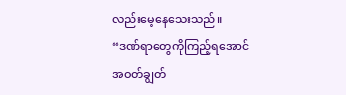လည်းမေ့နေသေးသည်။
“ဒဏ်ရာတွေကိုကြည့်ရအောင် အဝတ်ချွတ်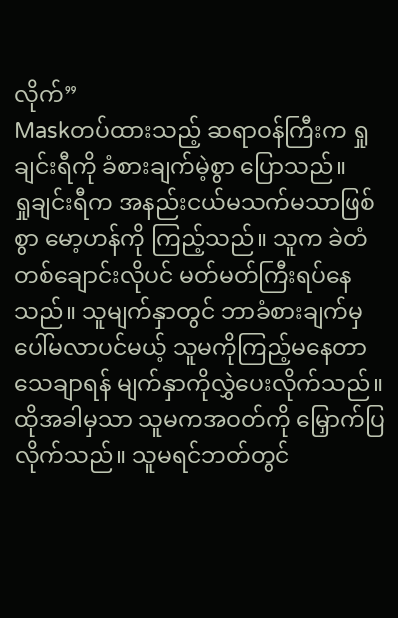လိုက်”
Maskတပ်ထားသည့် ဆရာဝန်ကြီးက ရှုချင်းရီကို ခံစားချက်မဲ့စွာ ပြောသည်။
ရှုချင်းရီက အနည်းငယ်မသက်မသာဖြစ်စွာ မော့ဟန်ကို ကြည့်သည်။ သူက ခဲတံတစ်ချောင်းလိုပင် မတ်မတ်ကြီးရပ်နေသည်။ သူမျက်နှာတွင် ဘာခံစားချက်မှပေါ်မလာပင်မယ့် သူမကိုကြည့်မနေတာ သေချာရန် မျက်နှာကိုလွှဲပေးလိုက်သည်။ ထိုအခါမှသာ သူမကအဝတ်ကို မြှောက်ပြလိုက်သည်။ သူမရင်ဘတ်တွင်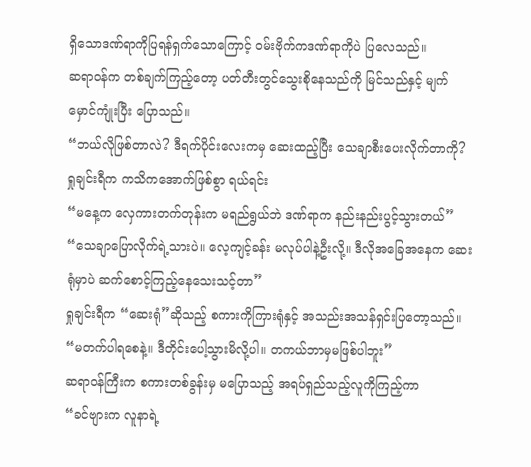ရှိသောဒဏ်ရာကိုပြရန်ရှက်သောကြောင့် ဝမ်းဗိုက်ကဒဏ်ရာကိုပဲ ပြလေသည်။
ဆရာဝန်က တစ်ချက်ကြည့်တော့ ပတ်တီးတွင်သွေးစိုနေသည်ကို မြင်သည်နှင့် မျက်မှောင်ကျုံးပြီး ပြောသည်။
“ဘယ်လိုဖြစ်တာလဲ? ဒီရက်ပိုင်းလေးကမှ ဆေးထည့်ပြီး သေချာစီးပေးလိုက်တာကို?
ရှုချင်းရီက ကသိကအောက်ဖြစ်စွာ ရယ်ရင်း
“မနေ့က လှေကားတက်တုန်းက မရည်ရွယ်ဘဲ ဒဏ်ရာက နည်းနည်းပွင့်သွားတယ်”
“သေချာပြောလိုက်ရဲ့သားပဲ။ လေ့ကျင့်ခန်း မလုပ်ပါနဲ့ဦးလို့။ ဒီလိုအခြေအနေက ဆေးရုံမှာပဲ ဆက်စောင့်ကြည့်နေသေးသင့်တာ”
ရှုချင်းရီက “ဆေးရုံ”ဆိုသည့် စကားကိုကြားရုံနှင့် အသည်းအသန်ရှင်းပြတော့သည်။
“မတက်ပါရစေနဲ့။ ဒီတိုင်းပေါ့သွားမိလို့ပါ။ တကယ်ဘာမှမဖြစ်ပါဘူး”
ဆရာဝန်ကြီးက စကားတစ်ခွန်းမှ မပြောသည့် အရပ်ရှည်သည့်လူကိုကြည့်ကာ
“ခင်ဗျားက လူနာရဲ့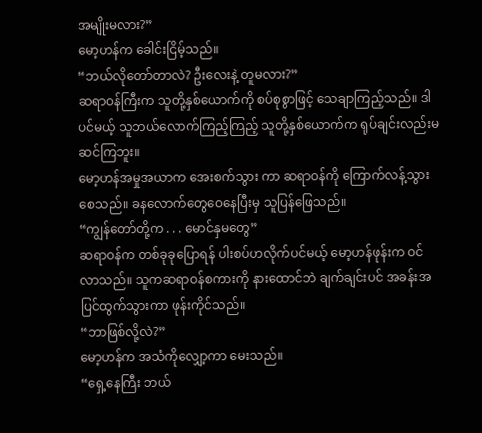အမျိုးမလား?”
မော့ဟန်က ခေါင်းငြိမ့်သည်။
“ဘယ်လိုတော်တာလဲ? ဦးလေးနဲ့ တူမလား?”
ဆရာဝန်ကြီးက သူတို့နှစ်ယောက်ကို စပ်စုစွာဖြင့် သေချာကြည့်သည်။ ဒါပင်မယ့် သူဘယ်လောက်ကြည့်ကြည့် သူတို့နှစ်ယောက်က ရုပ်ချင်းလည်းမဆင်ကြဘူး။
မော့ဟန်အမှုအယာက အေးစက်သွား ကာ ဆရာဝန်ကို ကြောက်လန့်သွားစေသည်။ ခနလောက်တွေဝေနေပြီးမှ သူပြန်ဖြေသည်။
“ကျွန်တော်တို့က . . . မောင်နှမတွေ”
ဆရာဝန်က တစ်ခုခုပြောရန် ပါးစပ်ဟလိုက်ပင်မယ့် မော့ဟန်ဖုန်းက ဝင်လာသည်။ သူကဆရာဝန်စကားကို နားထောင်ဘဲ ချက်ချင်းပင် အခန်းအပြင်ထွက်သွားကာ ဖုန်းကိုင်သည်။
“ဘာဖြစ်လို့လဲ?”
မော့ဟန်က အသံကိုလျှော့ကာ မေးသည်။
“ရှေ့နေကြီး ဘယ်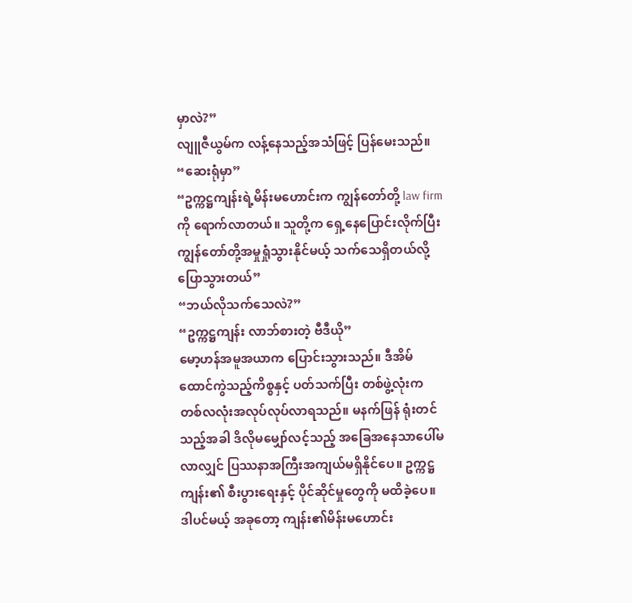မှာလဲ?”
လျူဇီယွမ်က လန့်နေသည့်အသံဖြင့် ပြန်မေးသည်။
“ဆေးရုံမှာ”
“ဥက္ကဋ္ဌကျန်းရဲ့မိန်းမဟောင်းက ကျွန်တော်တို့ law firmကို ရောက်လာတယ်။ သူတို့က ရှေ့နေပြောင်းလိုက်ပြီး ကျွန်တော်တို့အမှုရှုံသွားနိုင်မယ့် သက်သေရှိတယ်လို့ ပြောသွားတယ်”
“ဘယ်လိုသက်သေလဲ?”
“ဥက္ကဋ္ဌကျန်း လာဘ်စားတဲ့ ဗီဒီယို”
မော့ဟန်အမူအယာက ပြောင်းသွားသည်။ ဒီအိမ်ထောင်ကွဲသည့်ကိစ္စနှင့် ပတ်သက်ပြီး တစ်ဖွဲ့လုံးက တစ်လလုံးအလုပ်လုပ်လာရသည်။ မနက်ဖြန် ရုံးတင်သည့်အခါ ဒိလိုမမျှော်လင့်သည့် အခြေအနေသာပေါ်မလာလျှင် ပြဿနာအကြီးအကျယ်မရှိနိုင်ပေ။ ဥက္ကဋ္ဌကျန်း၏ စီးပွားရေးနှင့် ပိုင်ဆိုင်မှုတွေကို မထိခဲ့ပေ။ ဒါပင်မယ့် အခုတော့ ကျန်း၏မိန်းမဟောင်း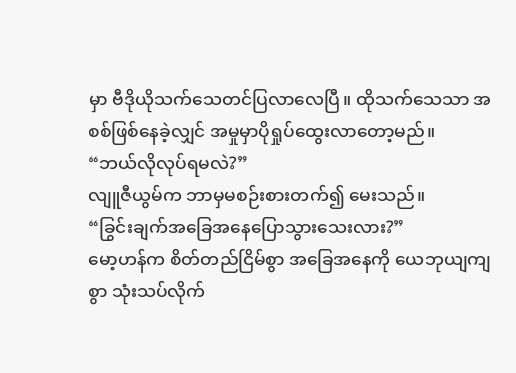မှာ ဗီဒိုယိုသက်သေတင်ပြလာလေပြီ။ ထိုသက်သေသာ အစစ်ဖြစ်နေခဲ့လျှင် အမှုမှာပိုရှုပ်ထွေးလာတော့မည်။
“ဘယ်လိုလုပ်ရမလဲ?”
လျူဇီယွမ်က ဘာမှမစဉ်းစားတက်၍ မေးသည်။
“ခြွင်းချက်အခြေအနေပြောသွားသေးလား?”
မော့ဟန်က စိတ်တည်ငြိမ်စွာ အခြေအနေကို ယေဘုယျကျစွာ သုံးသပ်လိုက်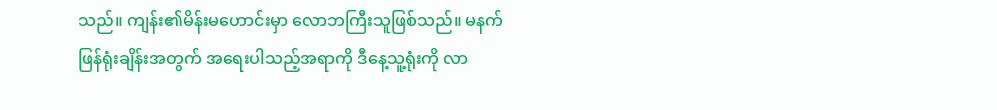သည်။ ကျန်း၏မိန်းမဟောင်းမှာ လောဘကြီးသူဖြစ်သည်။ မနက်ဖြန်ရုံးချိန်းအတွက် အရေးပါသည့်အရာကို ဒီနေ့သူ့ရုံးကို လာ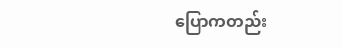ပြောကတည်း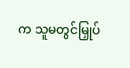က သူမတွင်မြှုပ်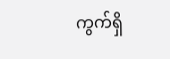ကွက်ရှိ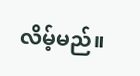လိမ့်မည်။